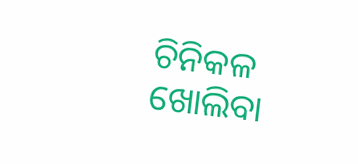ଚିନିକଳ ଖୋଲିବା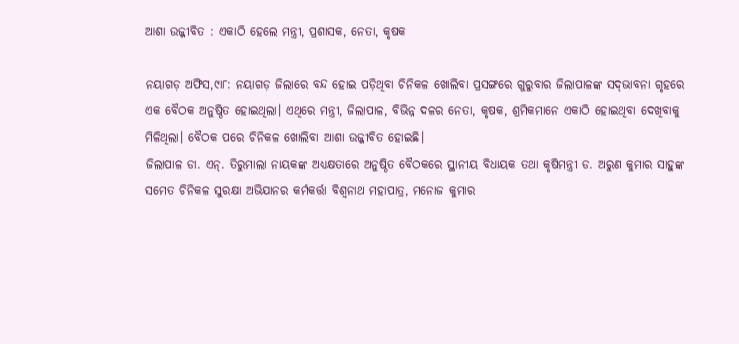ଆଶା ଉଜ୍ଜୀବିତ : ଏକାଠି ହେଲେ ମନ୍ତ୍ରୀ, ପ୍ରଶାସକ, ନେତା, କୃଷକ

ନୟାଗଡ଼ ଅଫିସ,୯ା୮: ନୟାଗଡ଼ ଜିଲାରେ ବନ୍ଦ ହୋଇ ପଡ଼ିଥିବା ଚିନିକଳ ଖୋଲିବା ପ୍ରସଙ୍ଗରେ ଗୁରୁବାର ଜିଲାପାଳଙ୍କ ସଦ୍‌ଭାବନା ଗୃହରେ ଏକ ବୈଠକ ଅନୁଷ୍ଠିତ ହୋଇଥିଲା। ଏଥିରେ ମନ୍ତ୍ରୀ, ଜିଲାପାଳ, ବିଭିନ୍ନ ଦଳର ନେତା, କୃଷକ, ଶ୍ରମିକମାନେ ଏକାଠି ହୋଇଥିବା ଦେଖିବାକୁ ମିଳିଥିଲା। ବୈଠକ ପରେ ଚିନିକଳ ଖୋଲିବା ଆଶା ଉଜ୍ଜୀବିତ ହୋଇଛି।
ଜିଲାପାଳ ଡା. ଏନ୍‌. ତିରୁମାଲା ନାୟକଙ୍କ ଅଧ୍ୟକ୍ଷତାରେ ଅନୁଷ୍ଠିତ ବୈଠକରେ ସ୍ଥାନୀୟ ବିଧାୟକ ତଥା କୃଷିମନ୍ତ୍ରୀ ଡ. ଅରୁଣ କୁମାର ସାହୁଙ୍କ ସମେତ ଚିନିକଳ ସୁରକ୍ଷା ଅଭିଯାନର କର୍ମକର୍ତ୍ତା ବିଶ୍ୱନାଥ ମହାପାତ୍ର, ମନୋଜ କୁମାର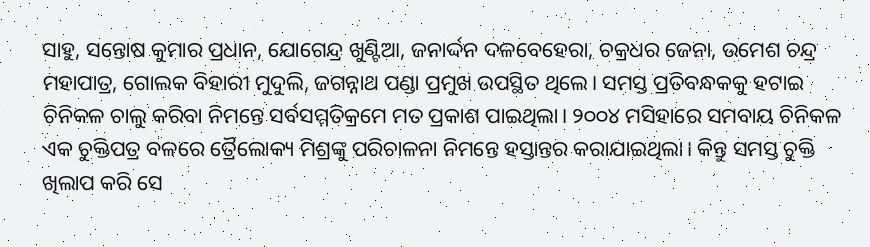ସାହୁ, ସନ୍ତୋଷ କୁମାର ପ୍ରଧାନ, ଯୋଗେନ୍ଦ୍ର ଖୁଣ୍ଟିଆ, ଜନାର୍ଦ୍ଦନ ଦଳବେହେରା, ଚକ୍ରଧର ଜେନା, ଉମେଶ ଚନ୍ଦ୍ର ମହାପାତ୍ର, ଗୋଲକ ବିହାରୀ ମୁଦୁଲି, ଜଗନ୍ନାଥ ପଣ୍ଡା ପ୍ରମୁଖ ଉପସ୍ଥିତ ଥିଲେ। ସମସ୍ତ ପ୍ରତିବନ୍ଧକକୁ ହଟାଇ ଚିନିକଳ ଚାଲୁ କରିବା ନିମନ୍ତେ ସର୍ବସମ୍ମତିକ୍ରମେ ମତ ପ୍ରକାଶ ପାଇଥିଲା। ୨୦୦୪ ମସିହାରେ ସମବାୟ ଚିନିକଳ ଏକ ଚୁକ୍ତିପତ୍ର ବଳରେ ତ୍ରୈଲୋକ୍ୟ ମିଶ୍ରଙ୍କୁ ପରିଚାଳନା ନିମନ୍ତେ ହସ୍ତାନ୍ତର କରାଯାଇଥିଲା। କିନ୍ତୁ ସମସ୍ତ ଚୁକ୍ତି ଖିଲାପ କରି ସେ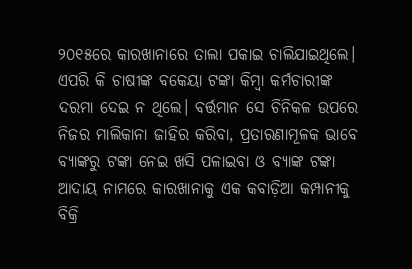୨୦୧୫ରେ କାରଖାନାରେ ତାଲା ପକାଇ ଚାଲିଯାଇଥିଲେ। ଏପରି କି ଚାଷୀଙ୍କ ବକେୟା ଟଙ୍କା କିମ୍ବା କର୍ମଚାରୀଙ୍କ ଦରମା ଦେଇ ନ ଥିଲେ। ବର୍ତ୍ତମାନ ସେ ଚିନିକଳ ଉପରେ ନିଜର ମାଲିକାନା ଜାହିର କରିବା, ପ୍ରତାରଣାମୂଳକ ଭାବେ ବ୍ୟାଙ୍କରୁ ଟଙ୍କା ନେଇ ଖସି ପଳାଇବା ଓ ବ୍ୟାଙ୍କ ଟଙ୍କା ଆଦାୟ ନାମରେ କାରଖାନାକୁ ଏକ କବାଡ଼ିଆ କମ୍ପାନୀକୁ ବିକ୍ରି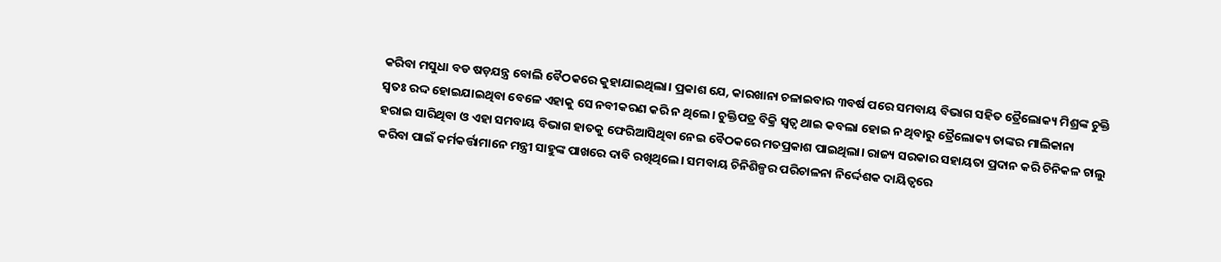କରିବା ମସୁଧା ବଡ ଷଡ଼ଯନ୍ତ୍ର ବୋଲି ବୈଠକରେ କୁହାଯାଇଥିଲା। ପ୍ରକାଶ ଯେ, କାରଖାନା ଚଳାଇବାର ୩ବର୍ଷ ପରେ ସମବାୟ ବିଭାଗ ସହିତ ତ୍ରୈଲୋକ୍ୟ ମିଶ୍ରଙ୍କ ଚୁକ୍ତି ସ୍ବତଃ ରଦ୍ଦ ହୋଇଯାଇଥିବା ବେଳେ ଏହାକୁ ସେ ନବୀକରଣ କରି ନ ଥିଲେ। ଚୁକ୍ତିପତ୍ର ବିକ୍ରି ସ୍ବତ୍ୱ ଥାଇ କବଲା ହୋଇ ନ ଥିବାରୁ ତ୍ରୈଲୋକ୍ୟ ତାଙ୍କର ମାଲିକାନା ହରାଇ ସାରିଥିବା ଓ ଏହା ସମବାୟ ବିଭାଗ ହାତକୁ ଫେରିଆସିଥିବା ନେଇ ବୈଠକରେ ମତପ୍ରକାଶ ପାଇଥିଲା। ରାଜ୍ୟ ସରକାର ସହାୟତା ପ୍ରଦାନ କରି ଚିନିକଳ ଚାଲୁ କରିବା ପାଇଁ କର୍ମକର୍ତ୍ତାମାନେ ମନ୍ତ୍ରୀ ସାହୁଙ୍କ ପାଖରେ ଦାବି ରଖିଥିଲେ। ସମବାୟ ଚିନିଶିଳ୍ପର ପରିଚାଳନା ନିର୍ଦ୍ଦେଶକ ଦାୟିତ୍ୱରେ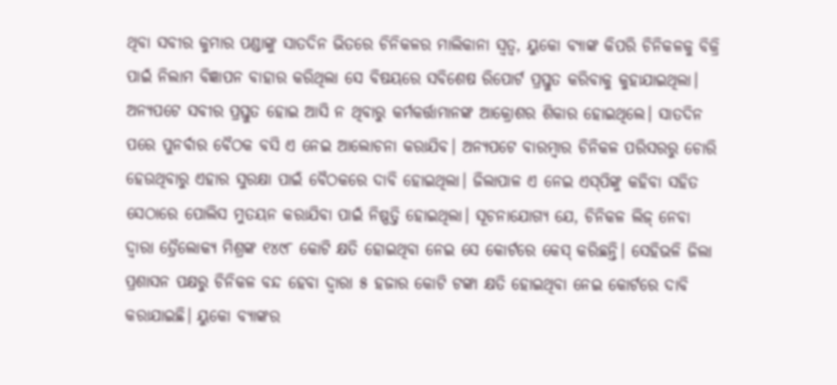ଥିବା ସବୀର କୁମାର ପଣ୍ଡାଙ୍କୁ ସାତଦିନ ଭିତରେ ଚିନିକଳର ମାଲିକାନା ସ୍ବତ୍ୱ, ୟୁକୋ ବ୍ୟାଙ୍କ କିପରି ଚିନିକଳକୁ ବିକ୍ରି ପାଇଁ ନିଲାମ ବିଜ୍ଞାପନ ବାହାର କରିଥିଲା ସେ ବିଷୟରେ ସବିଶେଷ ରିପୋର୍ଟ ପ୍ରସ୍ତୁତ କରିବାକୁ କୁହାଯାଇଥିଲା। ଅନ୍ୟପଟେ ସବୀର ପ୍ରସ୍ତୁତ ହୋଇ ଆସି ନ ଥିବାରୁ କର୍ମକର୍ତ୍ତାମାନଙ୍କ ଆକ୍ରୋଶର ଶିକାର ହୋଇଥିଲେ। ସାତଦିନ ପରେ ପୁନର୍ବାର ବୈଠକ ବସି ଏ ନେଇ ଆଲୋଚନା କରାଯିବ। ଅନ୍ୟପଟେ ବାରମ୍ବାର ଚିନିକଳ ପରିସରରୁ ଚୋରି ହେଉଥିବାରୁ ଏହାର ସୁରକ୍ଷା ପାଇଁ ବୈଠକରେ ଦାବି ହୋଇଥିଲା। ଜିଲାପାଳ ଏ ନେଇ ଏସ୍‌ପିଙ୍କୁ କହିବା ସହିତ ସେଠାରେ ପୋଲିସ ମୁତୟନ କରାଯିବା ପାଇଁ ନିଷ୍ପତ୍ତି ହୋଇଥିଲା। ସୂଚନାଯୋଗ୍ୟ ଯେ, ଚିନିକଳ ଲିଜ୍‌ ନେବା ଦ୍ୱାରା ତ୍ରୈଲୋକ୍ୟ ମିଶ୍ରଙ୍କ ୧୪୯୮ କୋଟି କ୍ଷତି ହୋଇଥିବା ନେଇ ସେ କୋର୍ଟରେ କେସ୍‌ କରିଛନ୍ତି। ସେହିଭଳି ଜିଲା ପ୍ରଶାସନ ପକ୍ଷରୁ ଚିନିକଳ ବନ୍ଦ ହେବା ଦ୍ୱାରା ୫ ହଜାର କୋଟି ଟଙ୍କା କ୍ଷତି ହୋଇଥିବା ନେଇ କୋର୍ଟରେ ଦାବି କରାଯାଇଛି। ୟୁକୋ ବ୍ୟାଙ୍କର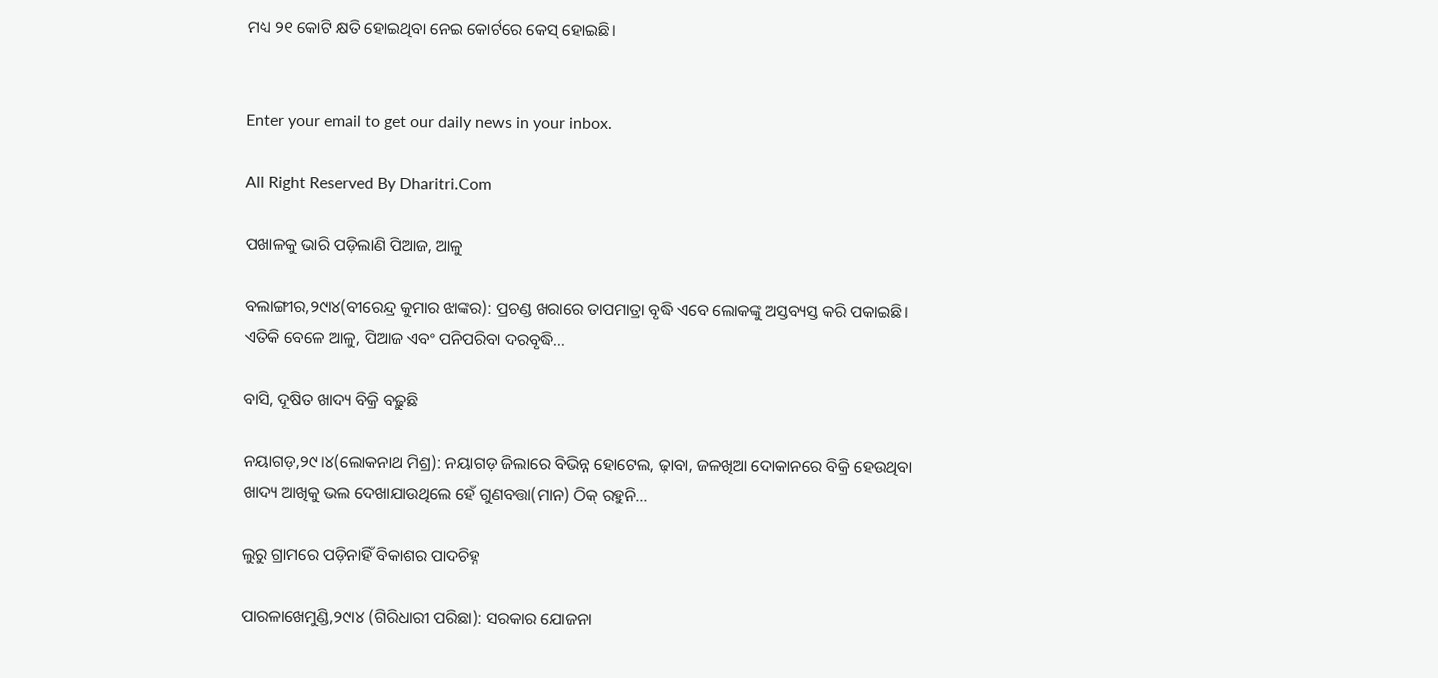ମଧ୍ୟ ୨୧ କୋଟି କ୍ଷତି ହୋଇଥିବା ନେଇ କୋର୍ଟରେ କେସ୍‌ ହୋଇଛି।


Enter your email to get our daily news in your inbox.

All Right Reserved By Dharitri.Com

ପଖାଳକୁ ଭାରି ପଡ଼ିଲାଣି ପିଆଜ, ଆଳୁ

ବଲାଙ୍ଗୀର,୨୯ା୪(ବୀରେନ୍ଦ୍ର କୁମାର ଝାଙ୍କର): ପ୍ରଚଣ୍ଡ ଖରାରେ ତାପମାତ୍ରା ବୃଦ୍ଧି ଏବେ ଲୋକଙ୍କୁ ଅସ୍ତବ୍ୟସ୍ତ କରି ପକାଇଛି। ଏତିକି ବେଳେ ଆଳୁ, ପିଆଜ ଏବଂ ପନିପରିବା ଦରବୃଦ୍ଧି...

ବାସି, ଦୂଷିତ ଖାଦ୍ୟ ବିକ୍ରି ବଢ଼ୁଛି

ନୟାଗଡ଼,୨୯।୪(ଲୋକନାଥ ମିଶ୍ର): ନୟାଗଡ଼ ଜିଲାରେ ବିଭିନ୍ନ ହୋଟେଲ, ଢ଼ାବା, ଜଳଖିଆ ଦୋକାନରେ ବିକ୍ରି ହେଉଥିବା ଖାଦ୍ୟ ଆଖିକୁ ଭଲ ଦେଖାଯାଉଥିଲେ ହେଁ ଗୁଣବତ୍ତା(ମାନ) ଠିକ୍‌ ରହୁନି...

ଲୁରୁ ଗ୍ରାମରେ ପଡ଼ିନାହିଁ ବିକାଶର ପାଦଚିହ୍ନ

ପାରଳାଖେମୁଣ୍ଡି,୨୯ା୪ (ଗିରିଧାରୀ ପରିଛା): ସରକାର ଯୋଜନା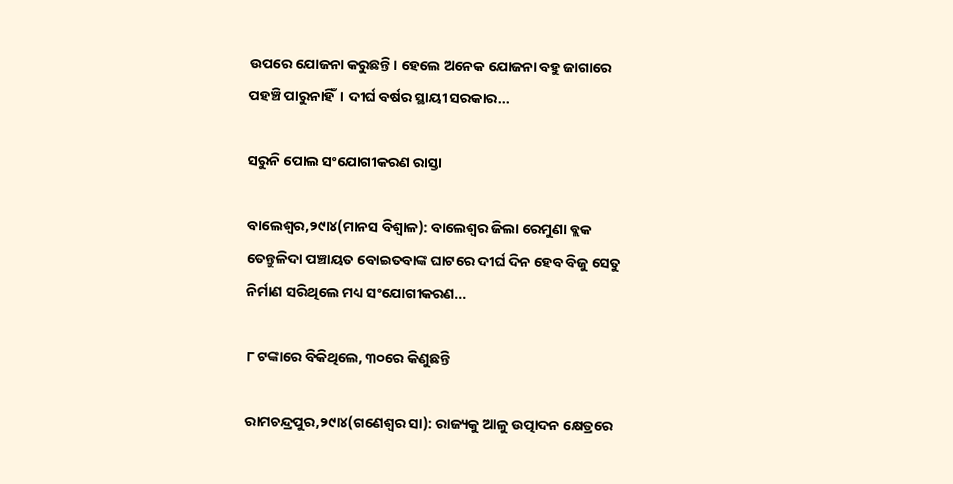ଉପରେ ଯୋଜନା କରୁଛନ୍ତି। ହେଲେ ଅନେକ ଯୋଜନା ବହୁ ଜାଗାରେ ପହଞ୍ଚି ପାରୁନାହିଁ। ଦୀର୍ଘ ବର୍ଷର ସ୍ଥାୟୀ ସରକାର...

ସରୁନି ପୋଲ ସଂଯୋଗୀକରଣ ରାସ୍ତା

ବାଲେଶ୍ୱର,୨୯ା୪(ମାନସ ବିଶ୍ୱାଳ): ବାଲେଶ୍ୱର ଜିଲା ରେମୁଣା ବ୍ଲକ ତେନ୍ତୁଳିଦା ପଞ୍ଚାୟତ ବୋଇତବାଙ୍କ ଘାଟରେ ଦୀର୍ଘ ଦିନ ହେବ ବିଜୁ ସେତୁ ନିର୍ମାଣ ସରିଥିଲେ ମଧ୍ୟ ସଂଯୋଗୀକରଣ...

୮ ଟଙ୍କାରେ ବିକିଥିଲେ, ୩୦ରେ କିଣୁଛନ୍ତି

ରାମଚନ୍ଦ୍ରପୁର,୨୯ା୪(ଗଣେଶ୍ୱର ସା): ରାଜ୍ୟକୁ ଆଳୁ ଉତ୍ପାଦନ କ୍ଷେତ୍ରରେ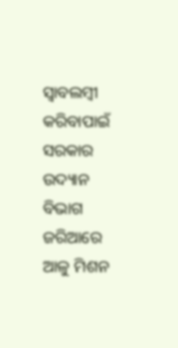ସ୍ବାବଲମ୍ବୀ କରିବାପାଇଁ ସରକାର ଉଦ୍ୟାନ ବିଭାଗ ଜରିଆରେ ଆଳୁ ମିଶନ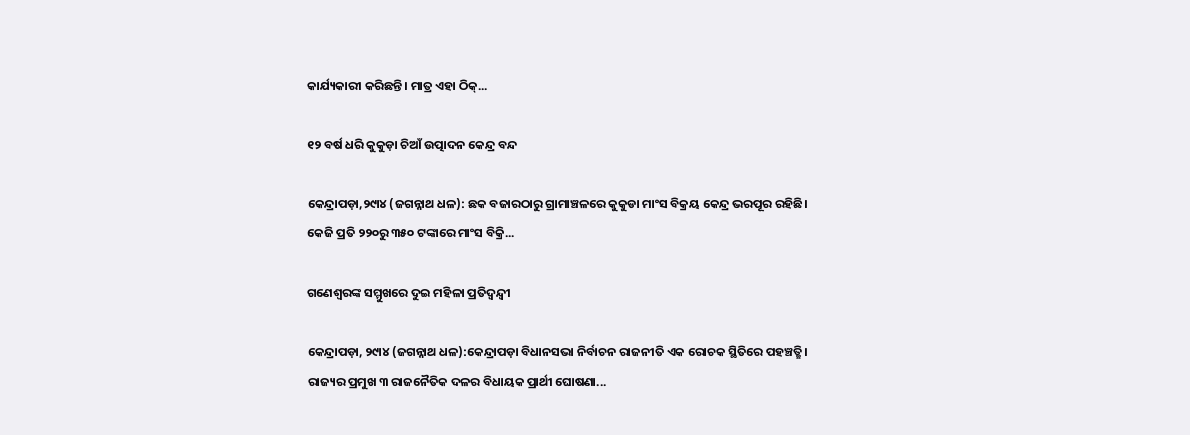କାର୍ଯ୍ୟକାରୀ କରିଛନ୍ତି। ମାତ୍ର ଏହା ଠିକ୍‌...

୧୨ ବର୍ଷ ଧରି କୁକୁଡ଼ା ଚିଆଁ ଉତ୍ପାଦନ କେନ୍ଦ୍ର ବନ୍ଦ

କେନ୍ଦ୍ରାପଡ଼ା,୨୯ା୪ (ଜଗନ୍ନାଥ ଧଳ): ଛକ ବଜାରଠାରୁ ଗ୍ରାମାଞ୍ଚଳରେ କୁକୁଡା ମାଂସ ବିକ୍ରୟ କେନ୍ଦ୍ର ଭରପୂର ରହିଛି। କେଜି ପ୍ରତି ୨୨୦ରୁ ୩୫୦ ଟଙ୍କାରେ ମାଂସ ବିକ୍ରି...

ଗଣେଶ୍ୱରଙ୍କ ସମ୍ମୁଖରେ ଦୁଇ ମହିଳା ପ୍ରତିଦ୍ୱନ୍ଦ୍ୱୀ

କେନ୍ଦ୍ରାପଡ଼ା, ୨୯ା୪ (ଜଗନ୍ନାଥ ଧଳ):କେନ୍ଦ୍ରାପଡ଼ା ବିଧାନସଭା ନିର୍ବାଚନ ରାଜନୀତି ଏକ ରୋଚକ ସ୍ଥିତିରେ ପହଞ୍ଚତ୍ଛି। ରାଜ୍ୟର ପ୍ରମୁଖ ୩ ରାଜନୈତିକ ଦଳର ବିଧାୟକ ପ୍ରାର୍ଥୀ ଘୋଷଣା...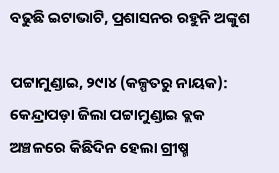ବଢୁଛି ଇଟାଭାଟି, ପ୍ରଶାସନର ରହୁନି ଅଙ୍କୁଶ

ପଟ୍ଟାମୁଣ୍ଡାଇ, ୨୯ା୪ (କଳ୍ପତରୁ ନାୟକ): କେନ୍ଦ୍ରାପଡ଼ା ଜିଲା ପଟ୍ଟାମୁଣ୍ଡାଇ ବ୍ଲକ ଅଞ୍ଚଳରେ କିଛିଦିନ ହେଲା ଗ୍ରୀଷ୍ମ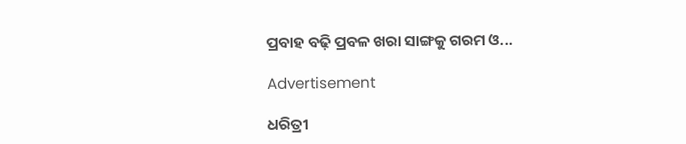ପ୍ରବାହ ବଢ଼ି ପ୍ରବଳ ଖରା ସାଙ୍ଗକୁ ଗରମ ଓ...

Advertisement

ଧରିତ୍ରୀ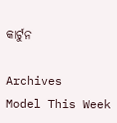କାର୍ଟୁନ

Archives
Model This Week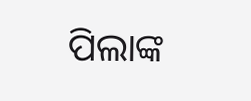ପିଲାଙ୍କ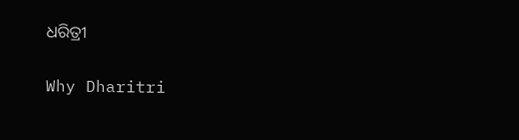ଧରିତ୍ରୀ

Why Dharitri